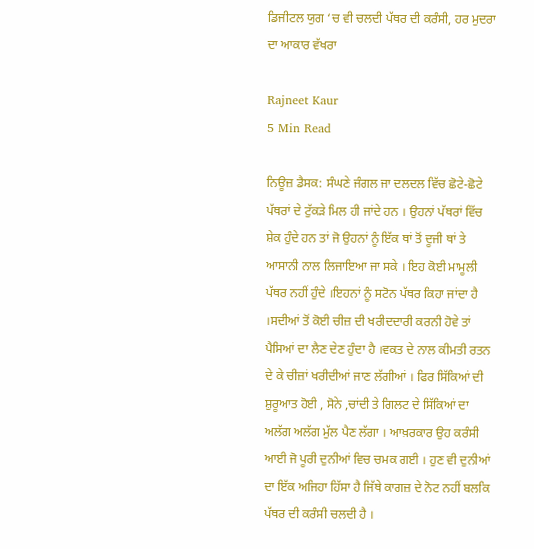ਡਿਜੀਟਲ ਯੁਗ ‘ਚ ਵੀ ਚਲਦੀ ਪੱਥਰ ਦੀ ਕਰੰਸੀ, ਹਰ ਮੁਦਰਾ ਦਾ ਆਕਾਰ ਵੱਖਰਾ

Rajneet Kaur
5 Min Read

ਨਿਊਜ਼ ਡੈਸਕ: ਸੰਘਣੇ ਜੰਗਲ ਜਾ ਦਲਦਲ ਵਿੱਚ ਛੋਟੇ-ਛੋਟੇ ਪੱਥਰਾਂ ਦੇ ਟੁੱਕੜੇ ਮਿਲ ਹੀ ਜਾਂਦੇ ਹਨ । ਉਹਨਾਂ ਪੱਥਰਾਂ ਵਿੱਚ ਸ਼ੇਕ ਹੁੰਦੇ ਹਨ ਤਾਂ ਜੋ ਉਹਨਾਂ ਨੂੰ ਇੱਕ ਥਾਂ ਤੋਂ ਦੂਜੀ ਥਾਂ ਤੇ ਆਸਾਨੀ ਨਾਲ ਲਿਜਾਇਆ ਜਾ ਸਕੇ । ਇਹ ਕੋਈ ਮਾਮੂਲੀ ਪੱਥਰ ਨਹੀਂ ਹੁੰਦੇ ।ਇਹਨਾਂ ਨੂੰ ਸਟੋਨ ਪੱਥਰ ਕਿਹਾ ਜਾਂਦਾ ਹੈ ।ਸਦੀਆਂ ਤੋਂ ਕੋਈ ਚੀਜ਼ ਦੀ ਖਰੀਦਦਾਰੀ ਕਰਨੀ ਹੋਵੇ ਤਾਂ ਪੈਸਿਆਂ ਦਾ ਲੈਣ ਦੇਣ ਹੁੰਦਾ ਹੈ ।ਵਕਤ ਦੇ ਨਾਲ ਕੀਮਤੀ ਰਤਨ ਦੇ ਕੇ ਚੀਜ਼ਾਂ ਖਰੀਦੀਆਂ ਜਾਣ ਲੱਗੀਆਂ । ਫਿਰ ਸਿੱਕਿਆਂ ਦੀ ਸ਼ੁਰੂਆਤ ਹੋਈ , ਸੋਨੇ ,ਚਾਂਦੀ ਤੇ ਗਿਲਟ ਦੇ ਸਿੱਕਿਆਂ ਦਾ ਅਲੱਗ ਅਲੱਗ ਮੁੱਲ ਪੈਣ ਲੱਗਾ । ਆਖ਼ਰਕਾਰ ਉਹ ਕਰੰਸੀ ਆਈ ਜੋ ਪੂਰੀ ਦੁਨੀਆਂ ਵਿਚ ਚਮਕ ਗਈ । ਹੁਣ ਵੀ ਦੁਨੀਆਂ ਦਾ ਇੱਕ ਅਜਿਹਾ ਹਿੱਸਾ ਹੈ ਜਿੱਥੇ ਕਾਗਜ਼ ਦੇ ਨੋਟ ਨਹੀਂ ਬਲਕਿ ਪੱਥਰ ਦੀ ਕਰੰਸੀ ਚਲਦੀ ਹੈ ।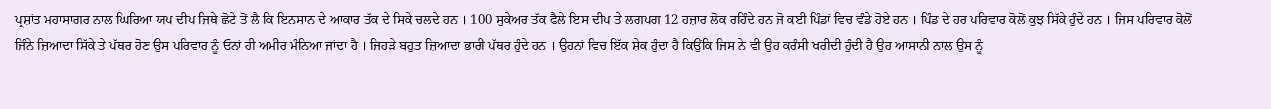ਪ੍ਰਸ਼ਾਂਤ ਮਹਾਸਾਗਰ ਨਾਲ ਘਿਰਿਆ ਯਪ ਦੀਪ ਜਿਥੇ ਛੋਟੇ ਤੋਂ ਲੈ ਕਿ ਇਨਸਾਨ ਦੇ ਆਕਾਰ ਤੱਕ ਦੇ ਸਿਕੇ ਚਲਦੇ ਹਨ । 100 ਸੁਕੇਅਰ ਤੱਕ ਫੈਲੇ ਇਸ ਦੀਪ ਤੇ ਲਗਪਗ 12 ਹਜ਼ਾਰ ਲੋਕ ਰਹਿੰਦੇ ਹਨ ਜੋ ਕਈ ਪਿੰਡਾਂ ਵਿਚ ਵੰਡੇ ਹੋਏ ਹਨ । ਪਿੰਡ ਦੇ ਹਰ ਪਰਿਵਾਰ ਕੋਲੋਂ ਕੁਝ ਸਿੱਕੇ ਹੁੰਦੇ ਹਨ । ਜਿਸ ਪਰਿਵਾਰ ਕੋਲੋਂ ਜਿੰਨੇ ਜ਼ਿਆਦਾ ਸਿੱਕੇ ਤੇ ਪੱਥਰ ਹੋਣ ਉਸ ਪਰਿਵਾਰ ਨੂੰ ਓਨਾਂ ਹੀ ਅਮੀਰ ਮੰਨਿਆ ਜਾਂਦਾ ਹੈ । ਜਿਹੜੇ ਬਹੁਤ ਜ਼ਿਆਦਾ ਭਾਰੀ ਪੱਥਰ ਹੁੰਦੇ ਹਨ । ਉਹਨਾਂ ਵਿਚ ਇੱਕ ਸ਼ੇਕ ਹੁੰਦਾ ਹੈ ਕਿਉਂਕਿ ਜਿਸ ਨੇ ਵੀ ਉਹ ਕਰੰਸੀ ਖਰੀਦੀ ਹੁੰਦੀ ਹੈ ਉਹ ਆਸਾਨੀ ਨਾਲ ਉਸ ਨੂੰ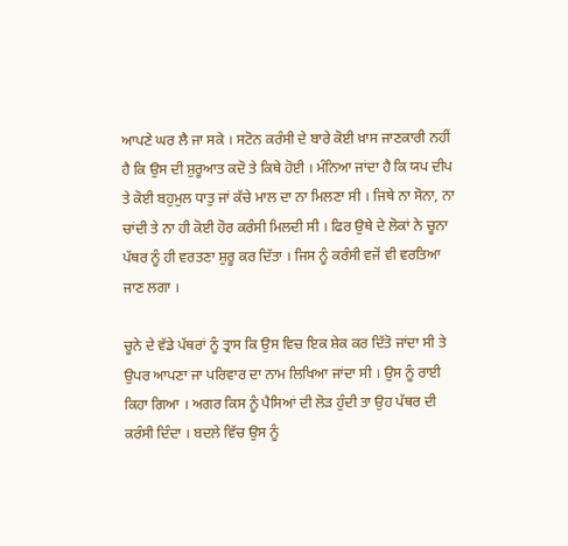ਆਪਣੇ ਘਰ ਲੈ ਜਾ ਸਕੇ । ਸਟੋਨ ਕਰੰਸੀ ਦੇ ਬਾਰੇ ਕੋਈ ਖ਼ਾਸ ਜਾਣਕਾਰੀ ਨਹੀਂ ਹੈ ਕਿ ਉਸ ਦੀ ਸ਼ੁਰੂਆਤ ਕਦੋ ਤੇ ਕਿਥੇ ਹੋਈ । ਮੰਨਿਆ ਜਾਂਦਾ ਹੈ ਕਿ ਯਪ ਦੀਪ ਤੇ ਕੋਈ ਬਹੁਮੁਲ ਧਾਤੁ ਜਾਂ ਕੱਚੇ ਮਾਲ ਦਾ ਨਾ ਮਿਲਣਾ ਸੀ । ਜਿਥੇ ਨਾ ਸੋਨਾ, ਨਾ ਚਾਂਦੀ ਤੇ ਨਾ ਹੀ ਕੋਈ ਹੋਰ ਕਰੰਸੀ ਮਿਲਦੀ ਸੀ । ਫਿਰ ਉਥੇ ਦੇ ਲੋਕਾਂ ਨੇ ਚੂਨਾ ਪੱਥਰ ਨੂੰ ਹੀ ਵਰਤਣਾ ਸ਼ੁਰੂ ਕਰ ਦਿੱਤਾ । ਜਿਸ ਨੂੰ ਕਰੰਸੀ ਵਜੋਂ ਵੀ ਵਰਤਿਆ ਜਾਣ ਲਗਾ ।

ਚੂਨੇ ਦੇ ਵੱਡੇ ਪੱਥਰਾਂ ਨੂੰ ਤ੍ਰਾਸ ਕਿ ਉਸ ਵਿਚ ਇਕ ਸ਼ੇਕ ਕਰ ਦਿੱਤੋ ਜਾਂਦਾ ਸੀ ਤੇ ਉਪਰ ਆਪਣਾ ਜਾ ਪਰਿਵਾਰ ਦਾ ਨਾਮ ਲਿਖਿਆ ਜਾਂਦਾ ਸੀ । ਉਸ ਨੂੰ ਰਾਈ ਕਿਹਾ ਗਿਆ । ਅਗਰ ਕਿਸ ਨੂੰ ਪੈਸਿਆਂ ਦੀ ਲੋੜ ਹੁੰਦੀ ਤਾ ਉਹ ਪੱਥਰ ਦੀ ਕਰੰਸੀ ਦਿੰਦਾ । ਬਦਲੇ ਵਿੱਚ ਉਸ ਨੂੰ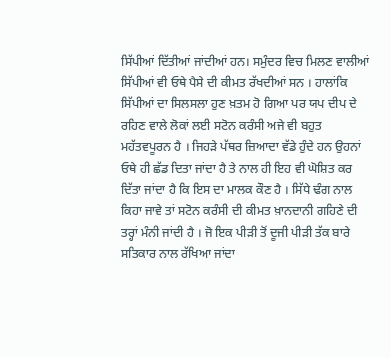ਸਿੱਪੀਆਂ ਦਿੱਤੀਆਂ ਜਾਂਦੀਆਂ ਹਨ। ਸਮੁੰਦਰ ਵਿਚ ਮਿਲਣ ਵਾਲੀਆਂ ਸਿੱਪੀਆਂ ਵੀ ਓਥੇ ਪੈਸੇ ਦੀ ਕੀਮਤ ਰੱਖਦੀਆਂ ਸਨ । ਹਾਲਾਂਕਿ ਸਿੱਪੀਆਂ ਦਾ ਸਿਲਸਲਾ ਹੁਣ ਖ਼ਤਮ ਹੋ ਗਿਆ ਪਰ ਯਪ ਦੀਪ ਦੇ ਰਹਿਣ ਵਾਲੇ ਲੋਕਾਂ ਲਈ ਸਟੋਨ ਕਰੰਸੀ ਅਜੇ ਵੀ ਬਹੁਤ ਮਹੱਤਵਪੂਰਨ ਹੈ । ਜਿਹੜੇ ਪੱਥਰ ਜ਼ਿਆਦਾ ਵੱਡੇ ਹੁੰਦੇ ਹਨ ਉਹਨਾਂ ਓਥੇ ਹੀ ਛੱਡ ਦਿਤਾ ਜਾਂਦਾ ਹੈ ਤੇ ਨਾਲ ਹੀ ਇਹ ਵੀ ਘੋਸ਼ਿਤ ਕਰ ਦਿੱਤਾ ਜਾਂਦਾ ਹੈ ਕਿ ਇਸ ਦਾ ਮਾਲਕ ਕੌਣ ਹੈ । ਸਿੱਧੇ ਢੰਗ ਨਾਲ ਕਿਹਾ ਜਾਵੇ ਤਾਂ ਸਟੋਨ ਕਰੰਸੀ ਦੀ ਕੀਮਤ ਖ਼ਾਨਦਾਨੀ ਗਹਿਣੇ ਦੀ ਤਰ੍ਹਾਂ ਮੰਨੀ ਜਾਂਦੀ ਹੈ । ਜੋ ਇਕ ਪੀੜੀ ਤੋਂ ਦੂਜੀ ਪੀੜੀ ਤੱਕ ਬਾਰੇ ਸਤਿਕਾਰ ਨਾਲ ਰੱਖਿਆ ਜਾਂਦਾ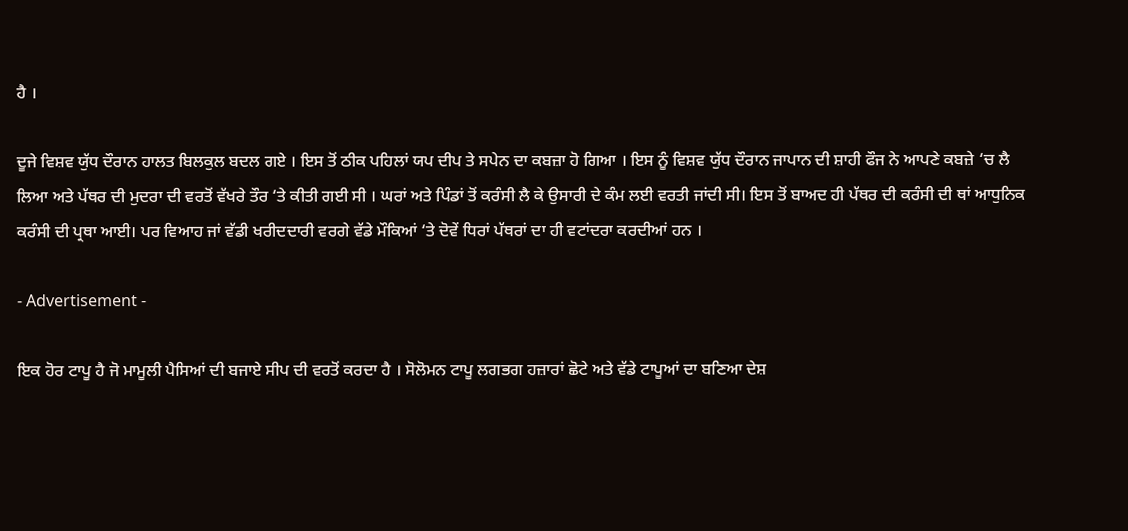ਹੈ ।

ਦੂਜੇ ਵਿਸ਼ਵ ਯੁੱਧ ਦੌਰਾਨ ਹਾਲਤ ਬਿਲਕੁਲ ਬਦਲ ਗਏ । ਇਸ ਤੋਂ ਠੀਕ ਪਹਿਲਾਂ ਯਪ ਦੀਪ ਤੇ ਸਪੇਨ ਦਾ ਕਬਜ਼ਾ ਹੋ ਗਿਆ । ਇਸ ਨੂੰ ਵਿਸ਼ਵ ਯੁੱਧ ਦੌਰਾਨ ਜਾਪਾਨ ਦੀ ਸ਼ਾਹੀ ਫੌਜ ਨੇ ਆਪਣੇ ਕਬਜ਼ੇ ‘ਚ ਲੈ ਲਿਆ ਅਤੇ ਪੱਥਰ ਦੀ ਮੁਦਰਾ ਦੀ ਵਰਤੋਂ ਵੱਖਰੇ ਤੌਰ ‘ਤੇ ਕੀਤੀ ਗਈ ਸੀ । ਘਰਾਂ ਅਤੇ ਪਿੰਡਾਂ ਤੋਂ ਕਰੰਸੀ ਲੈ ਕੇ ਉਸਾਰੀ ਦੇ ਕੰਮ ਲਈ ਵਰਤੀ ਜਾਂਦੀ ਸੀ। ਇਸ ਤੋਂ ਬਾਅਦ ਹੀ ਪੱਥਰ ਦੀ ਕਰੰਸੀ ਦੀ ਥਾਂ ਆਧੁਨਿਕ ਕਰੰਸੀ ਦੀ ਪ੍ਰਥਾ ਆਈ। ਪਰ ਵਿਆਹ ਜਾਂ ਵੱਡੀ ਖਰੀਦਦਾਰੀ ਵਰਗੇ ਵੱਡੇ ਮੌਕਿਆਂ ‘ਤੇ ਦੋਵੇਂ ਧਿਰਾਂ ਪੱਥਰਾਂ ਦਾ ਹੀ ਵਟਾਂਦਰਾ ਕਰਦੀਆਂ ਹਨ ।

- Advertisement -

ਇਕ ਹੋਰ ਟਾਪੂ ਹੈ ਜੋ ਮਾਮੂਲੀ ਪੈਸਿਆਂ ਦੀ ਬਜਾਏ ਸੀਪ ਦੀ ਵਰਤੋਂ ਕਰਦਾ ਹੈ । ਸੋਲੋਮਨ ਟਾਪੂ ਲਗਭਗ ਹਜ਼ਾਰਾਂ ਛੋਟੇ ਅਤੇ ਵੱਡੇ ਟਾਪੂਆਂ ਦਾ ਬਣਿਆ ਦੇਸ਼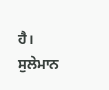ਹੈ। ਸੁਲੇਮਾਨ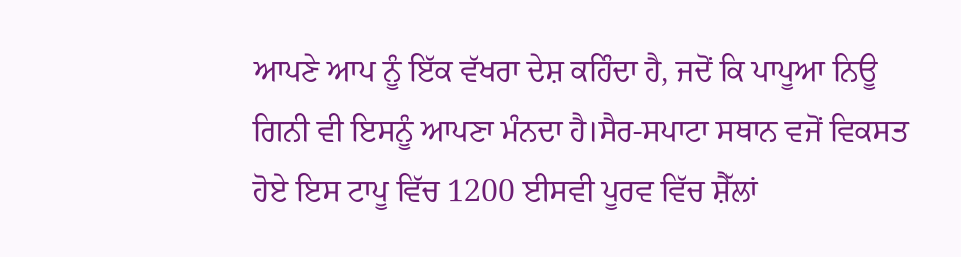ਆਪਣੇ ਆਪ ਨੂੰ ਇੱਕ ਵੱਖਰਾ ਦੇਸ਼ ਕਹਿੰਦਾ ਹੈ, ਜਦੋਂ ਕਿ ਪਾਪੂਆ ਨਿਊ ਗਿਨੀ ਵੀ ਇਸਨੂੰ ਆਪਣਾ ਮੰਨਦਾ ਹੈ।ਸੈਰ-ਸਪਾਟਾ ਸਥਾਨ ਵਜੋਂ ਵਿਕਸਤ ਹੋਏ ਇਸ ਟਾਪੂ ਵਿੱਚ 1200 ਈਸਵੀ ਪੂਰਵ ਵਿੱਚ ਸ਼ੈੱਲਾਂ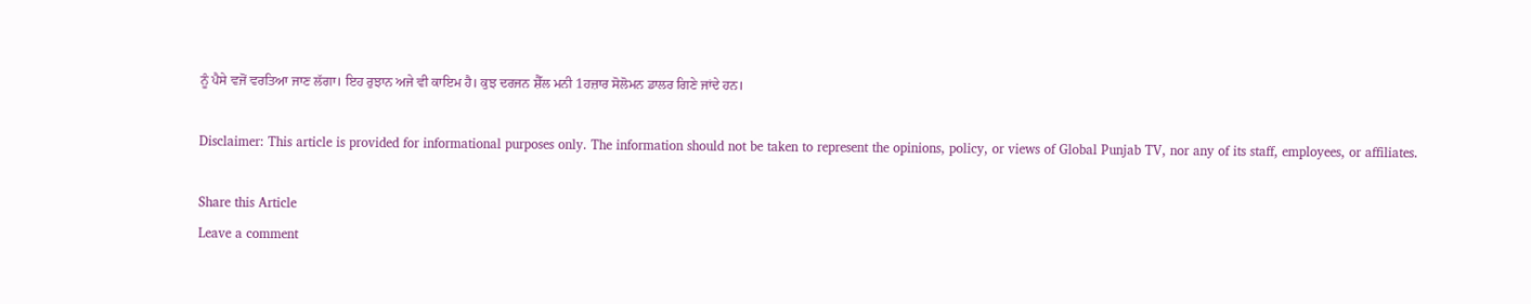ਨੂੰ ਪੈਸੇ ਵਜੋਂ ਵਰਤਿਆ ਜਾਣ ਲੱਗਾ। ਇਹ ਰੁਝਾਨ ਅਜੇ ਵੀ ਕਾਇਮ ਹੈ। ਕੁਝ ਦਰਜਨ ਸ਼ੈੱਲ ਮਨੀ 1ਹਜ਼ਾਰ ਸੋਲੋਮਨ ਡਾਲਰ ਗਿਣੇ ਜਾਂਦੇ ਹਨ।

Disclaimer: This article is provided for informational purposes only. The information should not be taken to represent the opinions, policy, or views of Global Punjab TV, nor any of its staff, employees, or affiliates.

Share this Article
Leave a comment